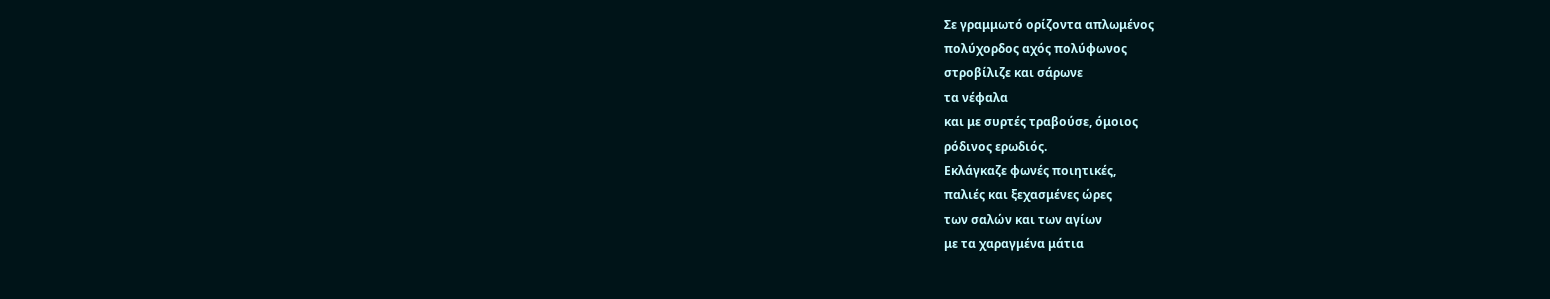Σε γραμμωτό ορίζοντα απλωμένος
πολύχορδος αχός πολύφωνος
στροβίλιζε και σάρωνε
τα νέφαλα
και με συρτές τραβούσε, όμοιος
ρόδινος ερωδιός.
Εκλάγκαζε φωνές ποιητικές,
παλιές και ξεχασμένες ώρες
των σαλών και των αγίων
με τα χαραγμένα μάτια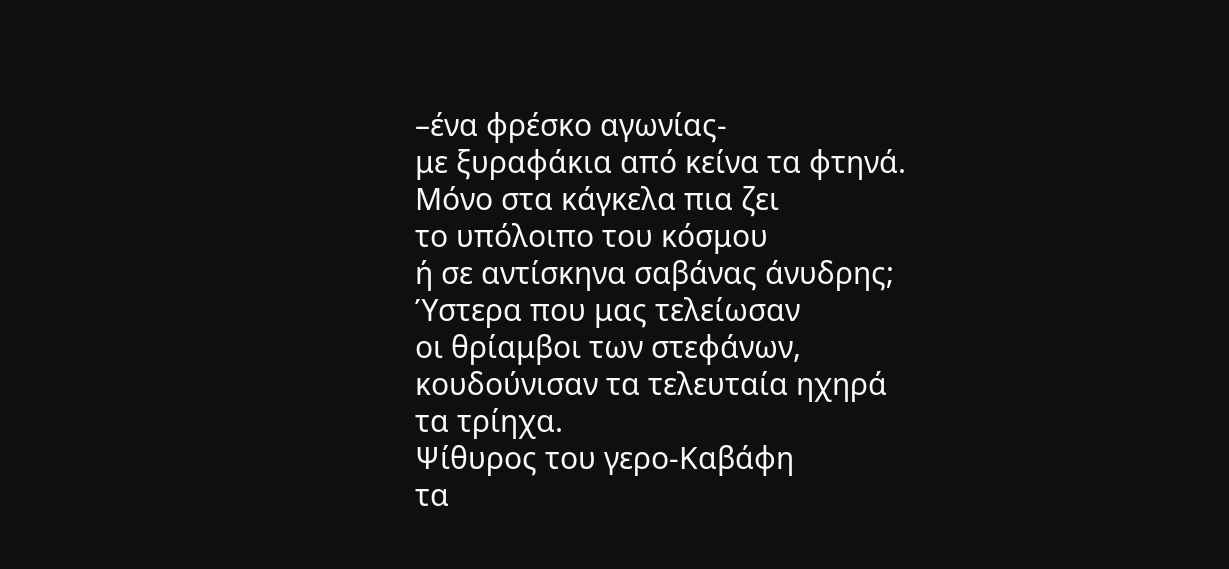–ένα φρέσκο αγωνίας-
με ξυραφάκια από κείνα τα φτηνά.
Μόνο στα κάγκελα πια ζει
το υπόλοιπο του κόσμου
ή σε αντίσκηνα σαβάνας άνυδρης;
Ύστερα που μας τελείωσαν
οι θρίαμβοι των στεφάνων,
κουδούνισαν τα τελευταία ηχηρά
τα τρίηχα.
Ψίθυρος του γερο-Καβάφη
τα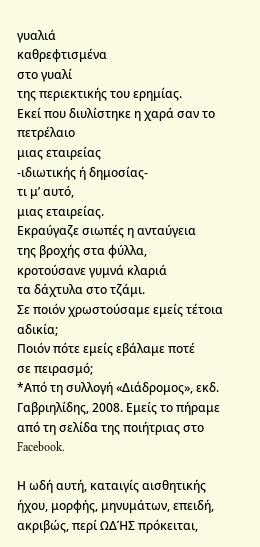γυαλιά
καθρεφτισμένα
στο γυαλί
της περιεκτικής του ερημίας.
Εκεί που διυλίστηκε η χαρά σαν το πετρέλαιο
μιας εταιρείας
-ιδιωτικής ή δημοσίας-
τι μ’ αυτό,
μιας εταιρείας.
Εκραύγαζε σιωπές η ανταύγεια
της βροχής στα φύλλα,
κροτούσανε γυμνά κλαριά
τα δάχτυλα στο τζάμι.
Σε ποιόν χρωστούσαμε εμείς τέτοια αδικία;
Ποιόν πότε εμείς εβάλαμε ποτέ
σε πειρασμό;
*Από τη συλλογή «Διάδρομος», εκδ. Γαβριηλίδης, 2008. Εμείς το πήραμε από τη σελίδα της ποιήτριας στο Facebook.

Η ωδή αυτή, καταιγίς αισθητικής ήχου, μορφής, μηνυμάτων, επειδή, ακριβώς, περί ΩΔΉΣ πρόκειται,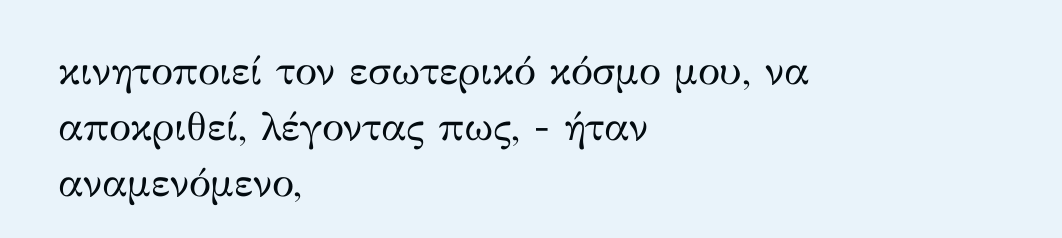κινητοποιεί τον εσωτερικό κόσμο μου, να αποκριθεί, λέγοντας πως, - ήταν αναμενόμενο,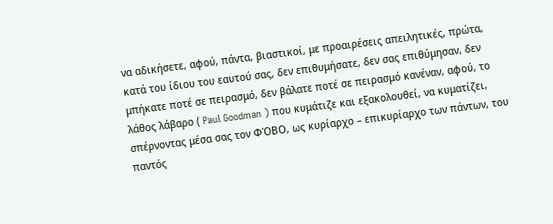να αδικήσετε, αφού, πάντα, βιαστικοί, με προαιρέσεις απειλητικές, πρώτα, κατά του ίδιου του εαυτού σας, δεν επιθυμήσατε, δεν σας επιθύμησαν, δεν μπήκατε ποτέ σε πειρασμό, δεν βάλατε ποτέ σε πειρασμό κανέναν, αφού, το λάθος λάβαρο ( Paul Goodman ) που κυμάτιζε και εξακολουθεί, να κυματίζει, σπέρνοντας μέσα σας τον ΦΌΒΟ, ως κυρίαρχο – επικυρίαρχο των πάντων, του παντός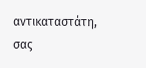αντικαταστάτη, σας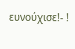ευνούχισε!- !